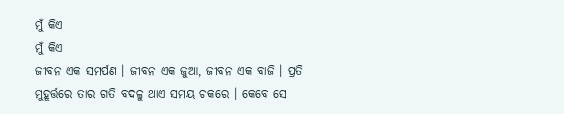ମୁଁ କିଏ
ମୁଁ କିଏ
ଜୀବନ ଏକ ସମର୍ପଣ । ଜୀବନ ଏକ ଜୁଆ, ଜୀବନ ଏକ ବାଜି । ପ୍ରତି ମୁହୂର୍ତ୍ତରେ ତାର ଗତି ବଦଳୁ ଥାଏ ସମୟ ଚକରେ । କେବେ ସେ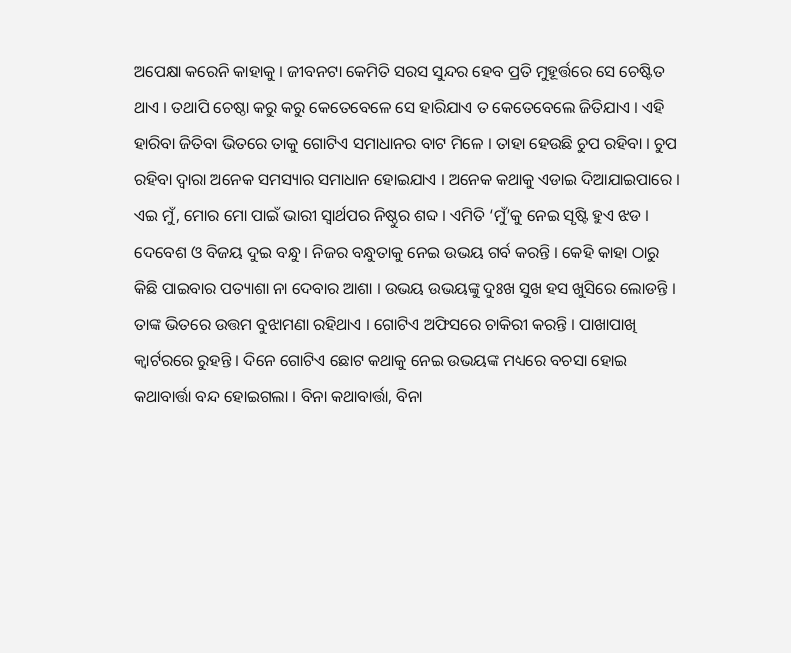ଅପେକ୍ଷା କରେନି କାହାକୁ । ଜୀବନଟା କେମିତି ସରସ ସୁନ୍ଦର ହେବ ପ୍ରତି ମୁହୂର୍ତ୍ତରେ ସେ ଚେଷ୍ଟିତ ଥାଏ । ତଥାପି ଚେଷ୍ଠା କରୁ କରୁ କେତେବେଳେ ସେ ହାରିଯାଏ ତ କେତେବେଲେ ଜିତିଯାଏ । ଏହି ହାରିବା ଜିତିବା ଭିତରେ ତାକୁ ଗୋଟିଏ ସମାଧାନର ବାଟ ମିଳେ । ତାହା ହେଉଛି ଚୁପ ରହିବା । ଚୁପ ରହିବା ଦ୍ୱାରା ଅନେକ ସମସ୍ୟାର ସମାଧାନ ହୋଇଯାଏ । ଅନେକ କଥାକୁ ଏଡାଇ ଦିଆଯାଇପାରେ । ଏଇ ମୁଁ, ମୋର ମୋ ପାଇଁ ଭାରୀ ସ୍ୱାର୍ଥପର ନିଷ୍ଠୁର ଶବ୍ଦ । ଏମିତି ‘ମୁଁ’କୁ ନେଇ ସୃଷ୍ଟି ହୁଏ ଝଡ । ଦେବେଶ ଓ ବିଜୟ ଦୁଇ ବନ୍ଧୁ । ନିଜର ବନ୍ଧୁତାକୁ ନେଇ ଉଭୟ ଗର୍ବ କରନ୍ତି । କେହି କାହା ଠାରୁ କିଛି ପାଇବାର ପତ୍ୟାଶା ନା ଦେବାର ଆଶା । ଉଭୟ ଉଭୟଙ୍କୁ ଦୁଃଖ ସୁଖ ହସ ଖୁସିରେ ଲୋଡନ୍ତି । ତାଙ୍କ ଭିତରେ ଉତ୍ତମ ବୁଝାମଣା ରହିଥାଏ । ଗୋଟିଏ ଅଫିସରେ ଚାକିରୀ କରନ୍ତି । ପାଖାପାଖି କ୍ୱାର୍ଟରରେ ରୁହନ୍ତି । ଦିନେ ଗୋଟିଏ ଛୋଟ କଥାକୁ ନେଇ ଉଭୟଙ୍କ ମଧ୍ୟରେ ବଚସା ହୋଇ କଥାବାର୍ତ୍ତା ବନ୍ଦ ହୋଇଗଲା । ବିନା କଥାବାର୍ତ୍ତା, ବିନା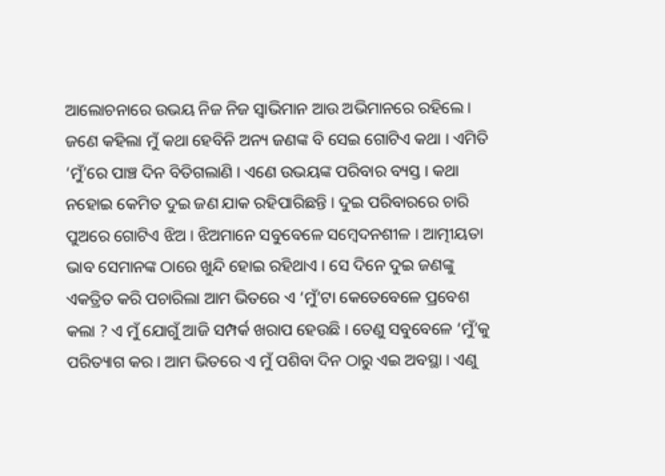ଆଲୋଚନାରେ ଉଭୟ ନିଜ ନିଜ ସ୍ୱାଭିମାନ ଆଉ ଅଭିମାନରେ ରହିଲେ । ଜଣେ କହିଲା ମୁଁ କଥା ହେବିନି ଅନ୍ୟ ଜଣଙ୍କ ବି ସେଇ ଗୋଟିଏ କଥା । ଏମିତି ‘ମୁଁ’ରେ ପାଞ୍ଚ ଦିନ ବିତିଗଲାଣି । ଏଣେ ଉଭୟଙ୍କ ପରିବାର ବ୍ୟସ୍ତ । କଥା ନହୋଇ କେମିତ ଦୁଇ ଜଣ ଯାକ ରହିପାରିଛନ୍ତି । ଦୁଇ ପରିବାରରେ ଚାରି ପୁଅରେ ଗୋଟିଏ ଝିଅ । ଝିଅମାନେ ସବୁବେଳେ ସମ୍ବେଦନଶୀଳ । ଆତ୍ମୀୟତା ଭାବ ସେମାନଙ୍କ ଠାରେ ଖୁନ୍ଦି ହୋଇ ରହିଥାଏ । ସେ ଦିନେ ଦୁଇ ଜଣଙ୍କୁ ଏକତ୍ରିତ କରି ପଚାରିଲା ଆମ ଭିତରେ ଏ ‘ମୁଁ’ଟା କେତେବେଳେ ପ୍ରବେଶ କଲା ? ଏ ମୁଁ ଯୋଗୁଁ ଆଜି ସମ୍ପର୍କ ଖରାପ ହେଉଛି । ତେଣୁ ସବୁବେଳେ ‘ମୁଁ’କୁ ପରିତ୍ୟାଗ କର । ଆମ ଭିତରେ ଏ ମୁଁ ପଶିବା ଦିନ ଠାରୁ ଏଇ ଅବସ୍ଥା । ଏଣୁ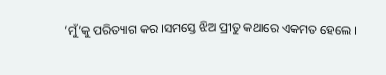‘ମୁଁ’କୁ ପରିତ୍ୟାଗ କର ।ସମସ୍ତେ ଝିଅ ପ୍ରୀତୁ କଥାରେ ଏକମତ ହେଲେ ।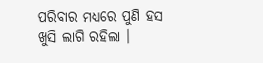ପରିବାର ମଧ୍ୟରେ ପୁଣି ହସ ଖୁସି ଲାଗି ରହିଲା ।